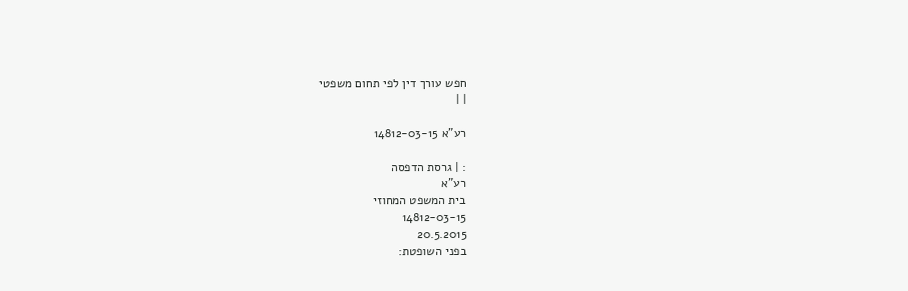חפש עורך דין לפי תחום משפטי
| |

רע"א 14812-03-15

: | גרסת הדפסה
רע"א
בית המשפט המחוזי
14812-03-15
20.5.2015
בפני השופטת: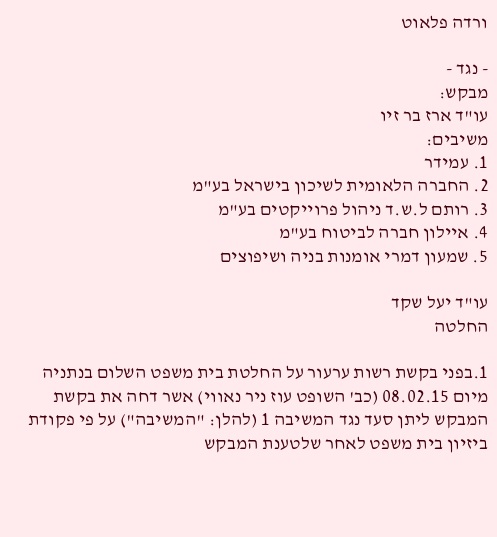ורדה פלאוט

- נגד -
מבקש:
עו"ד ארז בר זיו
משיבים:
1. עמידר
2. החברה הלאומית לשיכון בישראל בע"מ
3. רותם ל.ש.ד ניהול פרוייקטים בע"מ
4. איילון חברה לביטוח בע"מ
5. שמעון דמרי אומנות בניה ושיפוצים

עו"ד יעל שקד
החלטה

1.בפני בקשת רשות ערעור על החלטת בית משפט השלום בנתניה מיום 08.02.15 (כב' השופט עוז ניר נאווי) אשר דחה את בקשת המבקש ליתן סעד נגד המשיבה 1 (להלן: "המשיבה") על פי פקודת ביזיון בית משפט לאחר שלטענת המבקש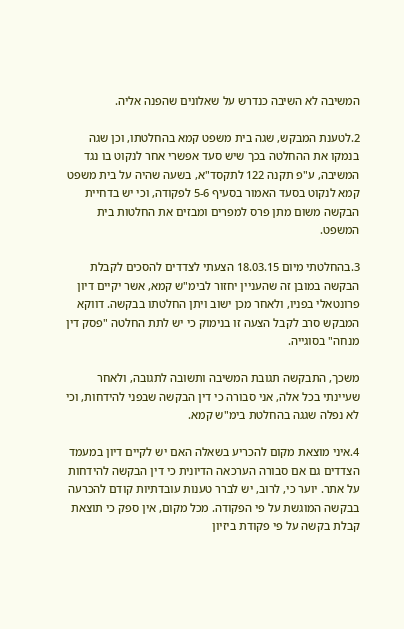המשיבה לא השיבה כנדרש על שאלונים שהפנה אליה.

2.לטענת המבקש, שגה בית משפט קמא בהחלטתו, וכן שגה בנמקו את ההחלטה בכך שיש סעד אפשרי אחר לנקוט בו נגד המשיבה, ע"פ תקנה 122 לתקסד"א, בשעה שהיה על בית משפט קמא לנקוט בסעד האמור בסעיף 5-6 לפקודה, וכי יש בדחיית הבקשה משום מתן פרס למפרים ומבזים את החלטות בית המשפט.

3.בהחלטתי מיום 18.03.15 הצעתי לצדדים להסכים לקבלת הבקשה במובן זה שהעניין יחזור לבימ"ש קמא, אשר יקיים דיון פרונטאלי בפניו, ולאחר מכן ישוב ויתן החלטתו בבקשה. דווקא המבקש סרב לקבל הצעה זו בנימוק כי יש לתת החלטה "פסק דין מנחה" בסוגייה.

משכך, התבקשה תגובת המשיבה ותשובה לתגובה, ולאחר שעיינתי בכל אלה, אני סבורה כי דין הבקשה שבפני להידחות, וכי לא נפלה שגגה בהחלטת בימ"ש קמא.

4.איני מוצאת מקום להכריע בשאלה האם יש לקיים דיון במעמד הצדדים גם אם סבורה הערכאה הדיונית כי דין הבקשה להידחות על אתר. יוער כי, לרוב, יש לברר טענות עובדתיות קודם להכרעה בבקשה המוגשת על פי הפקודה. מכל מקום, אין ספק כי תוצאת קבלת בקשה על פי פקודת ביזיון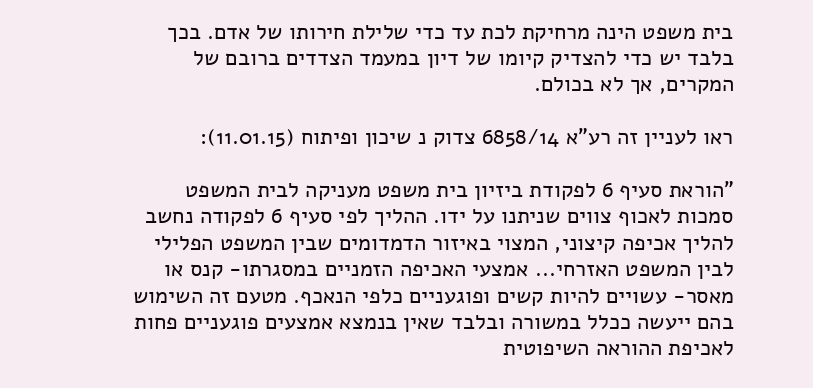בית משפט הינה מרחיקת לכת עד כדי שלילת חירותו של אדם. בכך בלבד יש כדי להצדיק קיומו של דיון במעמד הצדדים ברובם של המקרים, אך לא בכולם.

ראו לעניין זה רע"א 6858/14 צדוק נ שיכון ופיתוח (11.01.15):

"הוראת סעיף 6 לפקודת ביזיון בית משפט מעניקה לבית המשפט סמכות לאכוף צווים שניתנו על ידו. ההליך לפי סעיף 6 לפקודה נחשב להליך אכיפה קיצוני, המצוי באיזור הדמדומים שבין המשפט הפלילי לבין המשפט האזרחי... אמצעי האכיפה הזמניים במסגרתו- קנס או מאסר- עשויים להיות קשים ופוגעניים כלפי הנאכף. מטעם זה השימוש בהם ייעשה ככלל במשורה ובלבד שאין בנמצא אמצעים פוגעניים פחות לאכיפת ההוראה השיפוטית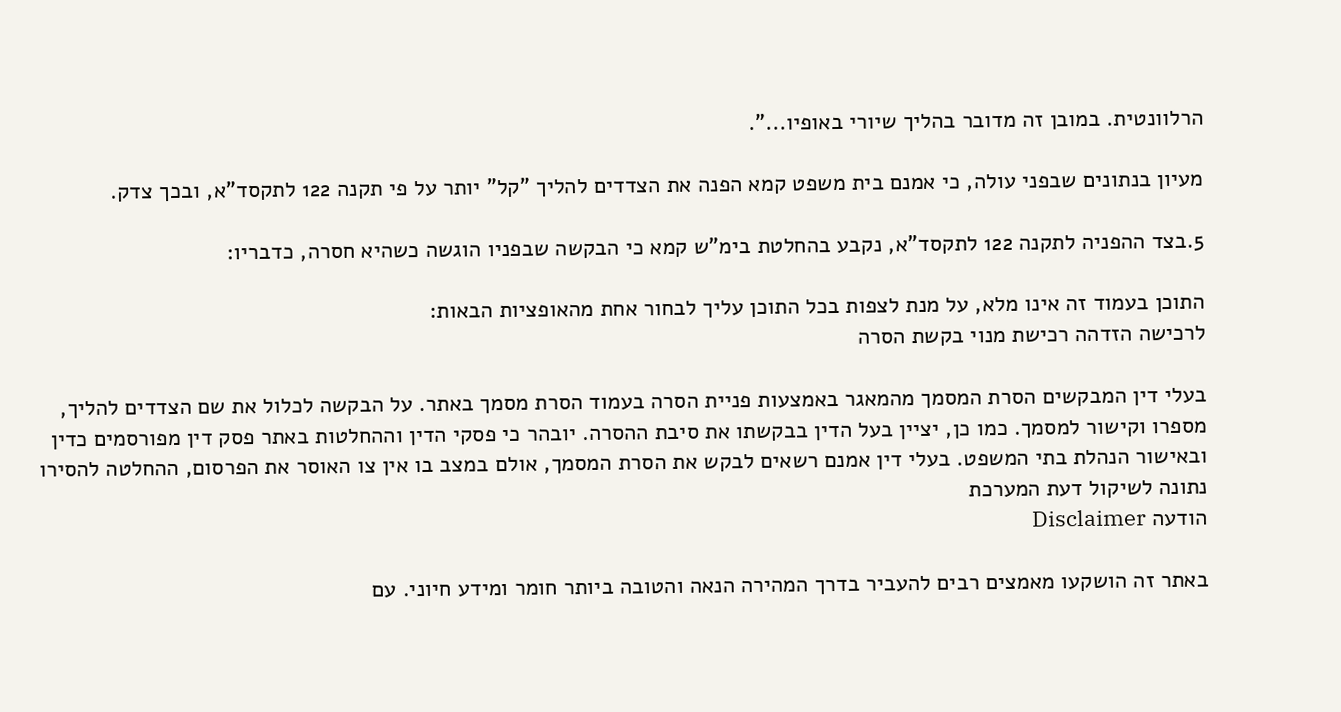הרלוונטית. במובן זה מדובר בהליך שיורי באופיו...".

מעיון בנתונים שבפני עולה, כי אמנם בית משפט קמא הפנה את הצדדים להליך "קל" יותר על פי תקנה 122 לתקסד"א, ובכך צדק.

5.בצד ההפניה לתקנה 122 לתקסד"א, נקבע בהחלטת בימ"ש קמא כי הבקשה שבפניו הוגשה כשהיא חסרה, כדבריו:

התוכן בעמוד זה אינו מלא, על מנת לצפות בכל התוכן עליך לבחור אחת מהאופציות הבאות:
לרכישה הזדהה רכישת מנוי בקשת הסרה

בעלי דין המבקשים הסרת המסמך מהמאגר באמצעות פניית הסרה בעמוד הסרת מסמך באתר. על הבקשה לכלול את שם הצדדים להליך, מספרו וקישור למסמך. כמו כן, יציין בעל הדין בבקשתו את סיבת ההסרה. יובהר כי פסקי הדין וההחלטות באתר פסק דין מפורסמים כדין ובאישור הנהלת בתי המשפט. בעלי דין אמנם רשאים לבקש את הסרת המסמך, אולם במצב בו אין צו האוסר את הפרסום, ההחלטה להסירו נתונה לשיקול דעת המערכת
הודעה Disclaimer

באתר זה הושקעו מאמצים רבים להעביר בדרך המהירה הנאה והטובה ביותר חומר ומידע חיוני. עם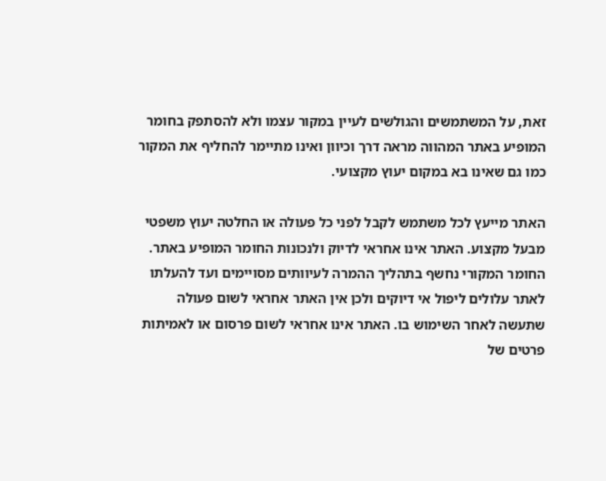זאת, על המשתמשים והגולשים לעיין במקור עצמו ולא להסתפק בחומר המופיע באתר המהווה מראה דרך וכיוון ואינו מתיימר להחליף את המקור כמו גם שאינו בא במקום יעוץ מקצועי.

האתר מייעץ לכל משתמש לקבל לפני כל פעולה או החלטה יעוץ משפטי מבעל מקצוע. האתר אינו אחראי לדיוק ולנכונות החומר המופיע באתר. החומר המקורי נחשף בתהליך ההמרה לעיוותים מסויימים ועד להעלתו לאתר עלולים ליפול אי דיוקים ולכן אין האתר אחראי לשום פעולה שתעשה לאחר השימוש בו. האתר אינו אחראי לשום פרסום או לאמיתות פרטים של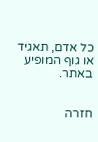כל אדם, תאגיד או גוף המופיע באתר.


חזרה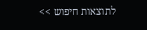לתוצאות חיפוש >>